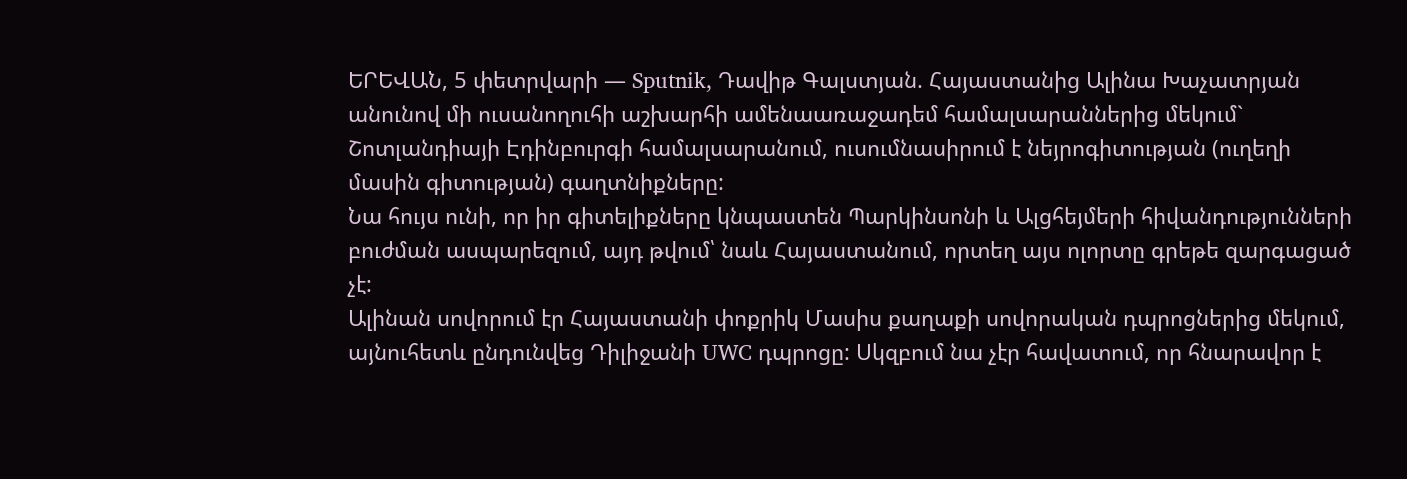ԵՐԵՎԱՆ, 5 փետրվարի — Sputnik, Դավիթ Գալստյան. Հայաստանից Ալինա Խաչատրյան անունով մի ուսանողուհի աշխարհի ամենաառաջադեմ համալսարաններից մեկում` Շոտլանդիայի Էդինբուրգի համալսարանում, ուսումնասիրում է նեյրոգիտության (ուղեղի մասին գիտության) գաղտնիքները:
Նա հույս ունի, որ իր գիտելիքները կնպաստեն Պարկինսոնի և Ալցհեյմերի հիվանդությունների բուժման ասպարեզում, այդ թվում՝ նաև Հայաստանում, որտեղ այս ոլորտը գրեթե զարգացած չէ:
Ալինան սովորում էր Հայաստանի փոքրիկ Մասիս քաղաքի սովորական դպրոցներից մեկում, այնուհետև ընդունվեց Դիլիջանի UWC դպրոցը: Սկզբում նա չէր հավատում, որ հնարավոր է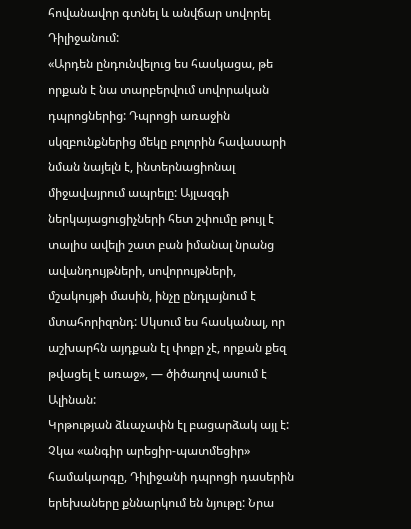հովանավոր գտնել և անվճար սովորել Դիլիջանում:
«Արդեն ընդունվելուց ես հասկացա, թե որքան է նա տարբերվում սովորական դպրոցներից: Դպրոցի առաջին սկզբունքներից մեկը բոլորին հավասարի նման նայելն է, ինտերնացիոնալ միջավայրում ապրելը: Այլազգի ներկայացուցիչների հետ շփումը թույլ է տալիս ավելի շատ բան իմանալ նրանց ավանդույթների, սովորույթների, մշակույթի մասին, ինչը ընդլայնում է մտահորիզոնդ: Սկսում ես հասկանալ, որ աշխարհն այդքան էլ փոքր չէ, որքան քեզ թվացել է առաջ», — ծիծաղով ասում է Ալինան:
Կրթության ձևաչափն էլ բացարձակ այլ է: Չկա «անգիր արեցիր-պատմեցիր» համակարգը, Դիլիջանի դպրոցի դասերին երեխաները քննարկում են նյութը: Նրա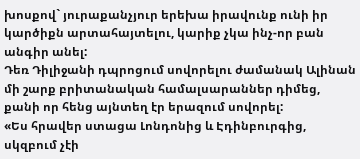խոսքով` յուրաքանչյուր երեխա իրավունք ունի իր կարծիքն արտահայտելու, կարիք չկա ինչ-որ բան անգիր անել:
Դեռ Դիլիջանի դպրոցում սովորելու ժամանակ Ալինան մի շարք բրիտանական համալսարաններ դիմեց, քանի որ հենց այնտեղ էր երազում սովորել:
«Ես հրավեր ստացա Լոնդոնից և Էդինբուրգից, սկզբում չէի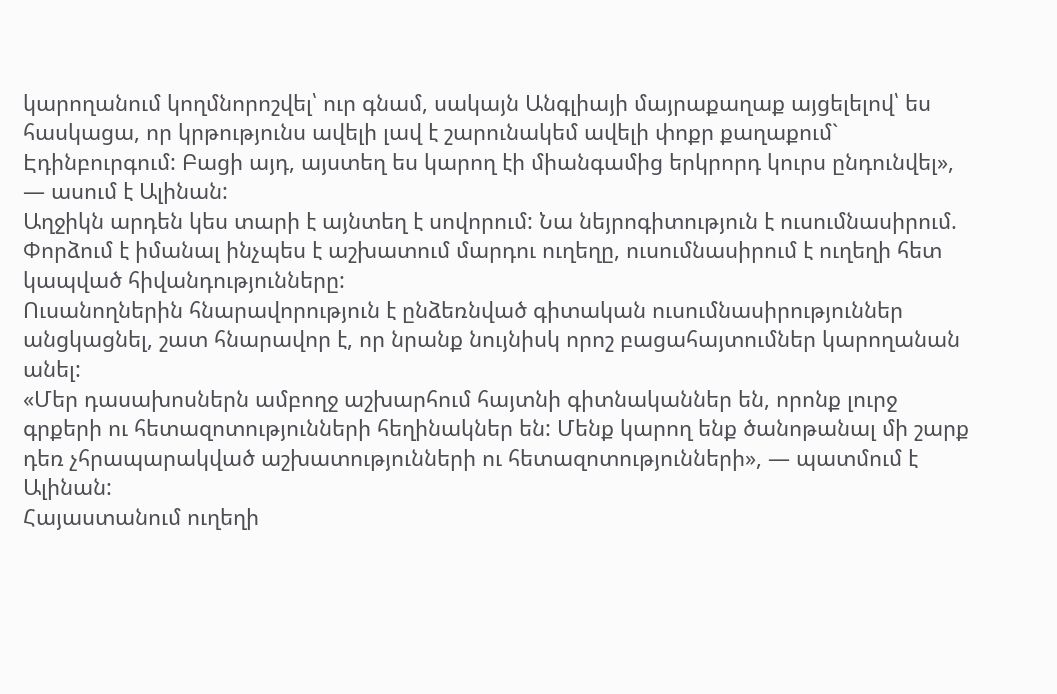կարողանում կողմնորոշվել՝ ուր գնամ, սակայն Անգլիայի մայրաքաղաք այցելելով՝ ես հասկացա, որ կրթությունս ավելի լավ է շարունակեմ ավելի փոքր քաղաքում` Էդինբուրգում: Բացի այդ, այստեղ ես կարող էի միանգամից երկրորդ կուրս ընդունվել», — ասում է Ալինան:
Աղջիկն արդեն կես տարի է այնտեղ է սովորում: Նա նեյրոգիտություն է ուսումնասիրում. Փորձում է իմանալ ինչպես է աշխատում մարդու ուղեղը, ուսումնասիրում է ուղեղի հետ կապված հիվանդությունները:
Ուսանողներին հնարավորություն է ընձեռնված գիտական ուսումնասիրություններ անցկացնել, շատ հնարավոր է, որ նրանք նույնիսկ որոշ բացահայտումներ կարողանան անել:
«Մեր դասախոսներն ամբողջ աշխարհում հայտնի գիտնականներ են, որոնք լուրջ գրքերի ու հետազոտությունների հեղինակներ են: Մենք կարող ենք ծանոթանալ մի շարք դեռ չհրապարակված աշխատությունների ու հետազոտությունների», — պատմում է Ալինան:
Հայաստանում ուղեղի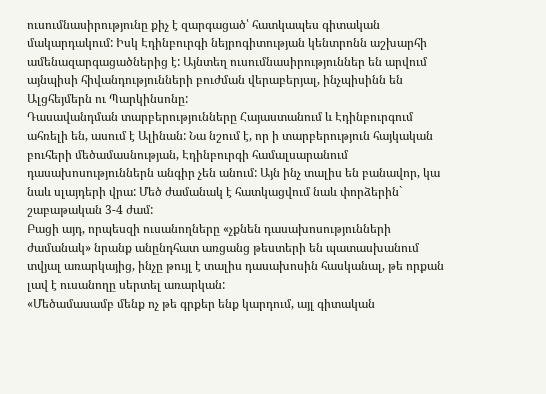ուսումնասիրությունը քիչ է զարգացած՝ հատկապես գիտական մակարդակում: Իսկ Էդինբուրգի նեյրոգիտության կենտրոնն աշխարհի ամենազարգացածներից է: Այնտեղ ուսումնասիրություններ են արվում այնպիսի հիվանդությունների բուժման վերաբերյալ, ինչպիսինն են Ալցհեյմերն ու Պարկինսոնը:
Դասավանդման տարբերությունները Հայաստանում և Էդինբուրգում ահռելի են, ասում է Ալինան: Նա նշում է, որ ի տարբերություն հայկական բուհերի մեծամասնության, Էդինբուրգի համալսարանում դասախոսություններն անգիր չեն անում: Այն ինչ տալիս են բանավոր, կա նաև սլայդերի վրա: Մեծ ժամանակ է հատկացվում նաև փորձերին` շաբաթական 3-4 ժամ:
Բացի այդ, որպեսզի ուսանողները «չքնեն դասախոսությունների ժամանակ» նրանք անընդհատ առցանց թեստերի են պատասխանում տվյալ առարկայից, ինչը թույլ է տալիս դասախոսին հասկանալ, թե որքան լավ է ուսանողը սերտել առարկան:
«Մեծամասամբ մենք ոչ թե գրքեր ենք կարդում, այլ գիտական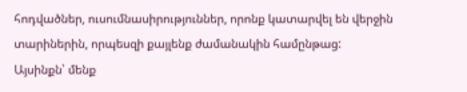հոդվածներ, ուսումնասիրություններ, որոնք կատարվել են վերջին տարիներին, որպեսզի քայլենք ժամանակին համընթաց: Այսինքն՝ մենք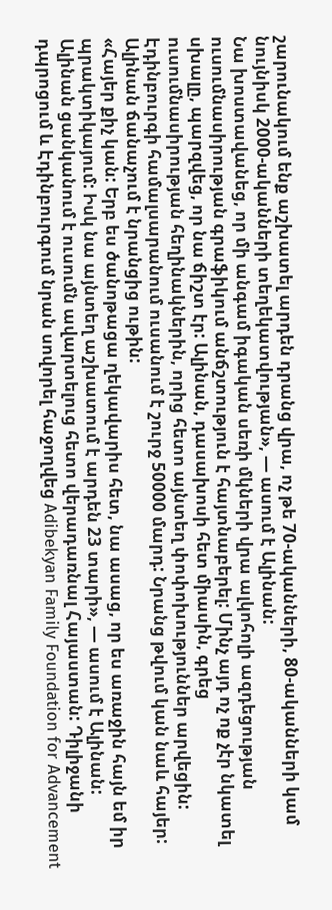շարունակում ենք աշխատել արդեն դրանց վրա, ոչ թե 70-ականների, 80-ականների կամ նույնիսկ 2000-ականների տեղեկատվության», — ասում է Ալինան:
Նա խոստավանեց, որ մի անգամ իգական սեռի մկների վրա ալկոհոլի ազդեցության ուսումնասիրության գրաֆիկում անճշտություն է հայտնաբերել: Մինչ այդ ոչ ոք չէր նկատել սխալը, պարզվեց, որ նա ճիշտ էր: Ալինան, դասախոսի հետ միասին, գրեց ուսումնասիրության հեղինակներին, որից հետո այնտեղ փոփոխություններ արվեցին:
Էդինբուրգի համալսարանում ուսանում է շուրջ 50000 մարդ: Նրանց թվում կան նաև հայեր: Ալինան ճանաչում է նրանցից ութին:
«Հայեր քիչ կան: Երբ ես ծանոթացա ղեկավարիս հետ, նա ասաց, որ ես առաջին հայն եմ իր պրակտիկայում: Իսկ նա այնտեղ աշխատում է արդեն 23 տարի», — ասում է Ալինան:
Ալինան ցանկանում է ուսումն ավարտելուց հետո վերադառնալ Հայաստան: Դիլիջանի դպրոցում և Էդինբուրգում նրան սովորել հաջողվեց Adibekyan Family Foundation for Advancement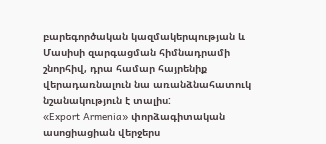բարեգործական կազմակերպության և Մասիսի զարգացման հիմնադրամի շնորհիվ, դրա համար հայրենիք վերադառնալուն նա առանձնահատուկ նշանակություն է տալիս:
«Export Armenia» փորձագիտական ասոցիացիան վերջերս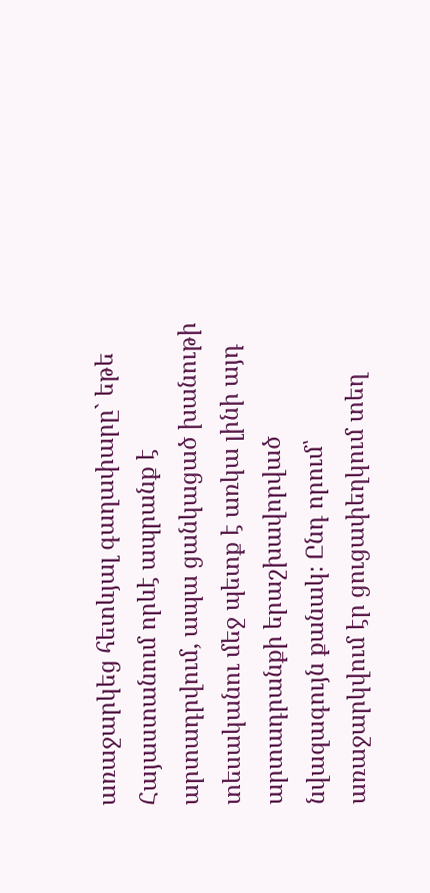առաջարկեց հետևյալ գաղափարը` եթե Հայաստանում որևէ ապրանք է արտադրվում, ապա ցանկացած խանութի տեսականու մեջ պետք է առկա լինի այդ արտադրանքի երաշխավորված նվազագույն քանակ։ Ընդ որում՝ առաջարկվում էր ցուցափեղկում տեղ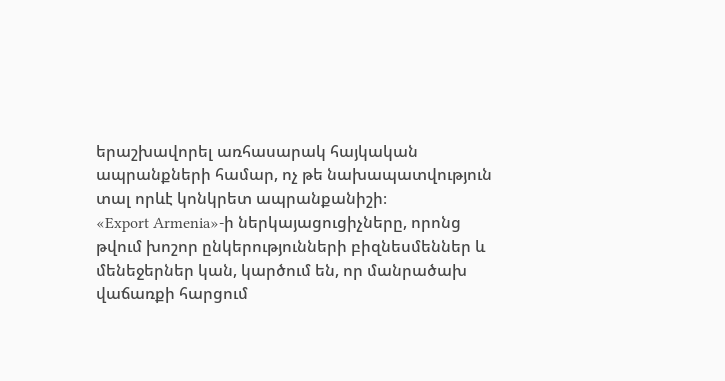երաշխավորել առհասարակ հայկական ապրանքների համար, ոչ թե նախապատվություն տալ որևէ կոնկրետ ապրանքանիշի։
«Export Armenia»-ի ներկայացուցիչները, որոնց թվում խոշոր ընկերությունների բիզնեսմեններ և մենեջերներ կան, կարծում են, որ մանրածախ վաճառքի հարցում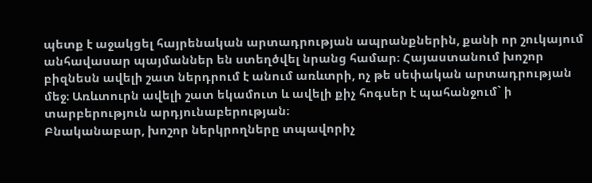պետք է աջակցել հայրենական արտադրության ապրանքներին, քանի որ շուկայում անհավասար պայմաններ են ստեղծվել նրանց համար։ Հայաստանում խոշոր բիզնեսն ավելի շատ ներդրում է անում առևտրի, ոչ թե սեփական արտադրության մեջ։ Առևտուրն ավելի շատ եկամուտ և ավելի քիչ հոգսեր է պահանջում` ի տարբերություն արդյունաբերության։
Բնականաբար, խոշոր ներկրողները տպավորիչ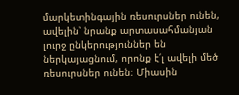մարկետինգային ռեսուրսներ ունեն, ավելին՝ նրանք արտասահմանյան լուրջ ընկերություններ են ներկայացնում, որոնք է՛լ ավելի մեծ ռեսուրսներ ունեն։ Միասին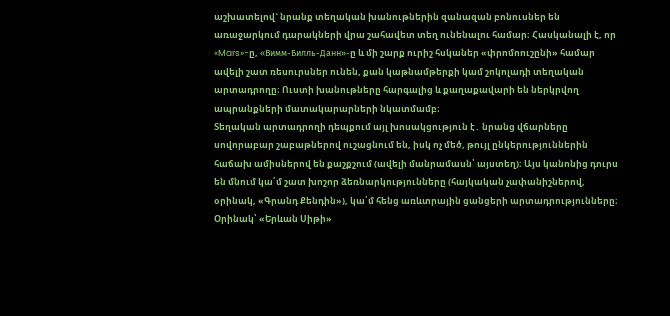աշխատելով` նրանք տեղական խանութներին զանազան բոնուսներ են առաջարկում դարակների վրա շահավետ տեղ ունենալու համար։ Հասկանալի է, որ «Mars»-ը, «Вимм-Билль-Данн»-ը և մի շարք ուրիշ հսկաներ «փրոմոուշընի» համար ավելի շատ ռեսուրսներ ունեն, քան կաթնամթերքի կամ շոկոլադի տեղական արտադրողը։ Ուստի խանութները հարգալից և քաղաքավարի են ներկրվող ապրանքների մատակարարների նկատմամբ։
Տեղական արտադրողի դեպքում այլ խոսակցություն է․ նրանց վճարները սովորաբար շաբաթներով ուշացնում են, իսկ ոչ մեծ, թույլ ընկերություններին հաճախ ամիսներով են քաշքշում (ավելի մանրամասն՝ այստեղ)։ Այս կանոնից դուրս են մնում կա՛մ շատ խոշոր ձեռնարկությունները (հայկական չափանիշներով, օրինակ, «Գրանդ Քենդին»), կա՛մ հենց առևտրային ցանցերի արտադրությունները։
Օրինակ՝ «Երևան Սիթի»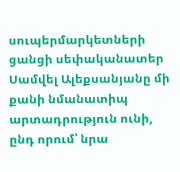սուպերմարկետների ցանցի սեփականատեր Սամվել Ալեքսանյանը մի քանի նմանատիպ արտադրություն ունի, ընդ որում՝ նրա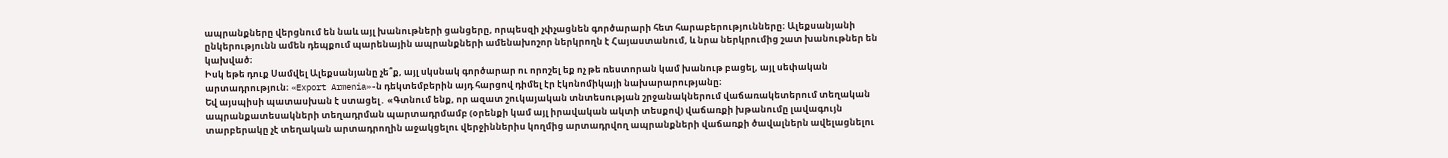ապրանքները վերցնում են նաև այլ խանութների ցանցերը, որպեսզի չփչացնեն գործարարի հետ հարաբերությունները։ Ալեքսանյանի ընկերությունն ամեն դեպքում պարենային ապրանքների ամենախոշոր ներկրողն է Հայաստանում, և նրա ներկրումից շատ խանութներ են կախված։
Իսկ եթե դուք Սամվել Ալեքսանյանը չե՞ք, այլ սկսնակ գործարար ու որոշել եք ոչ թե ռեստորան կամ խանութ բացել, այլ սեփական արտադրություն։ «Export Armenia»-ն դեկտեմբերին այդ հարցով դիմել էր էկոնոմիկայի նախարարությանը։
Եվ այսպիսի պատասխան է ստացել․ «Գտնում ենք, որ ազատ շուկայական տնտեսության շրջանակներում վաճառակետերում տեղական ապրանքատեսակների տեղադրման պարտադրմամբ (օրենքի կամ այլ իրավական ակտի տեսքով) վաճառքի խթանումը լավագույն տարբերակը չէ տեղական արտադրողին աջակցելու վերջիններիս կողմից արտադրվող ապրանքների վաճառքի ծավալներն ավելացնելու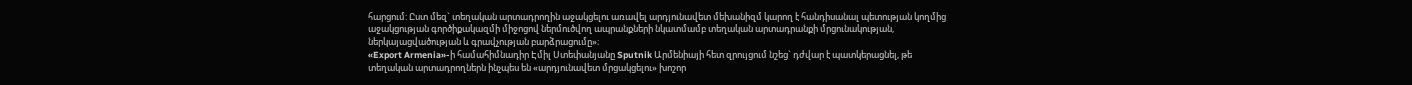հարցում: Ըստ մեզ` տեղական արտադրողին աջակցելու առավել արդյունավետ մեխանիզմ կարող է հանդիսանալ պետության կողմից աջակցության գործիքակազմի միջոցով ներմուծվող ապրանքների նկատմամբ տեղական արտադրանքի մրցունակության, ներկայացվածության և գրավչության բարձրացումը»։
«Export Armenia»-ի համահիմնադիր Էմիլ Ստեփանյանը Sputnik Արմենիայի հետ զրույցում նշեց` դժվար է պատկերացնել, թե տեղական արտադրողներն ինչպես են «արդյունավետ մրցակցելու» խոշոր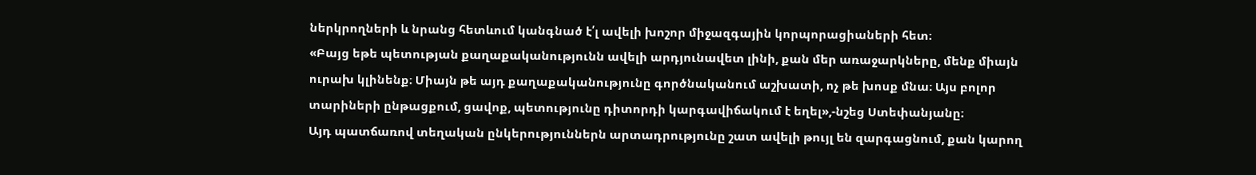ներկրողների և նրանց հետևում կանգնած է՛լ ավելի խոշոր միջազգային կորպորացիաների հետ։
«Բայց եթե պետության քաղաքականությունն ավելի արդյունավետ լինի, քան մեր առաջարկները, մենք միայն ուրախ կլինենք։ Միայն թե այդ քաղաքականությունը գործնականում աշխատի, ոչ թե խոսք մնա։ Այս բոլոր տարիների ընթացքում, ցավոք, պետությունը դիտորդի կարգավիճակում է եղել»,-նշեց Ստեփանյանը։
Այդ պատճառով տեղական ընկերություններն արտադրությունը շատ ավելի թույլ են զարգացնում, քան կարող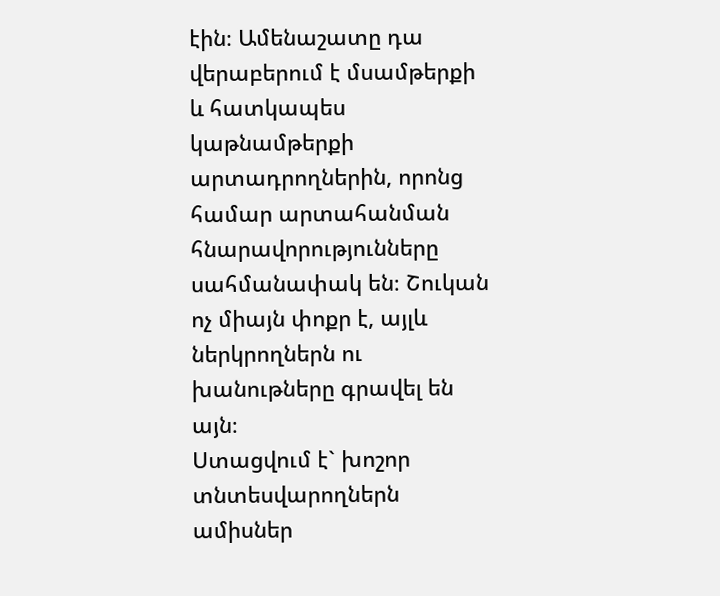էին։ Ամենաշատը դա վերաբերում է մսամթերքի և հատկապես կաթնամթերքի արտադրողներին, որոնց համար արտահանման հնարավորությունները սահմանափակ են։ Շուկան ոչ միայն փոքր է, այլև ներկրողներն ու խանութները գրավել են այն։
Ստացվում է` խոշոր տնտեսվարողներն ամիսներ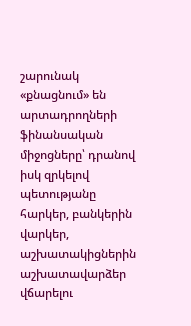շարունակ «քնացնում» են արտադրողների ֆինանսական միջոցները՝ դրանով իսկ զրկելով պետությանը հարկեր, բանկերին վարկեր, աշխատակիցներին աշխատավարձեր վճարելու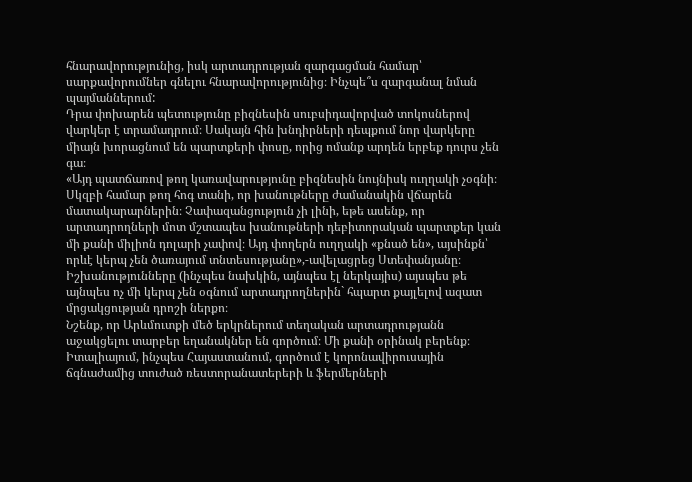հնարավորությունից, իսկ արտադրության զարգացման համար՝ սարքավորումներ գնելու հնարավորությունից։ Ինչպե՞ս զարգանալ նման պայմաններում:
Դրա փոխարեն պետությունը բիզնեսին սուբսիդավորված տոկոսներով վարկեր է տրամադրում։ Սակայն հին խնդիրների դեպքում նոր վարկերը միայն խորացնում են պարտքերի փոսը, որից ոմանք արդեն երբեք դուրս չեն գա։
«Այդ պատճառով թող կառավարությունը բիզնեսին նույնիսկ ուղղակի չօգնի։ Սկզբի համար թող հոգ տանի, որ խանութները ժամանակին վճարեն մատակարարներին։ Չափազանցություն չի լինի, եթե ասենք, որ արտադրողների մոտ մշտապես խանութների դեբիտորական պարտքեր կան մի քանի միլիոն դոլարի չափով։ Այդ փողերն ուղղակի «քնած են», այսինքն՝ որևէ կերպ չեն ծառայում տնտեսությանը»,-ավելացրեց Ստեփանյանը։
Իշխանությունները (ինչպես նախկին, այնպես էլ ներկայիս) այսպես թե այնպես ոչ մի կերպ չեն օգնում արտադրողներին` հպարտ քայլելով ազատ մրցակցության դրոշի ներքո։
Նշենք, որ Արևմուտքի մեծ երկրներում տեղական արտադրությանն աջակցելու տարբեր եղանակներ են գործում։ Մի քանի օրինակ բերենք։
Իտալիայում, ինչպես Հայաստանում, գործում է կորոնավիրուսային ճգնաժամից տուժած ռեստորանատերերի և ֆերմերների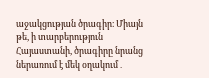աջակցության ծրագիր։ Միայն թե, ի տարբերություն Հայաստանի, ծրագիրը նրանց ներառում է մեկ օղակում․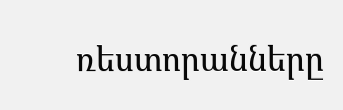ռեստորանները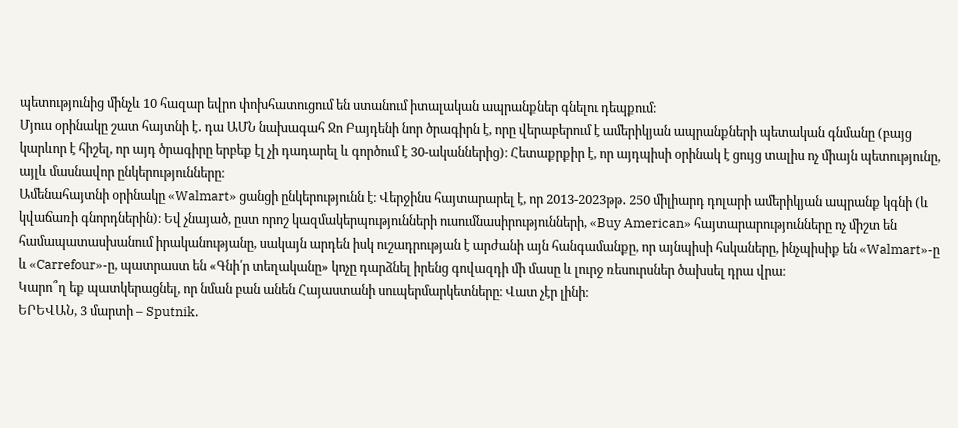պետությունից մինչև 10 հազար եվրո փոխհատուցում են ստանում իտալական ապրանքներ գնելու դեպքում։
Մյուս օրինակը շատ հայտնի է․ դա ԱՄՆ նախագահ Ջո Բայդենի նոր ծրագիրն է, որը վերաբերում է ամերիկյան ապրանքների պետական գնմանը (բայց կարևոր է հիշել, որ այդ ծրագիրը երբեք էլ չի դադարել և գործում է 30-ականներից)։ Հետաքրքիր է, որ այդպիսի օրինակ է ցույց տալիս ոչ միայն պետությունը, այլև մասնավոր ընկերությունները։
Ամենահայտնի օրինակը «Walmart» ցանցի ընկերությունն է։ Վերջինս հայտարարել է, որ 2013-2023թթ․ 250 միլիարդ դոլարի ամերիկյան ապրանք կգնի (և կվաճառի գնորդներին)։ Եվ չնայած, ըստ որոշ կազմակերպությունների ուսումնասիրությունների, «Buy American» հայտարարությունները ոչ միշտ են համապատասխանում իրականությանը, սակայն արդեն իսկ ուշադրության է արժանի այն հանգամանքը, որ այնպիսի հսկաները, ինչպիսիք են «Walmart»-ը և «Carrefour»-ը, պատրաստ են «Գնի՛ր տեղականը» կոչը դարձնել իրենց գովազդի մի մասը և լուրջ ռեսուրսներ ծախսել դրա վրա։
Կարո՞ղ եք պատկերացնել, որ նման բան անեն Հայաստանի սուպերմարկետները։ Վատ չէր լինի։
ԵՐԵՎԱՆ, 3 մարտի – Sputnik.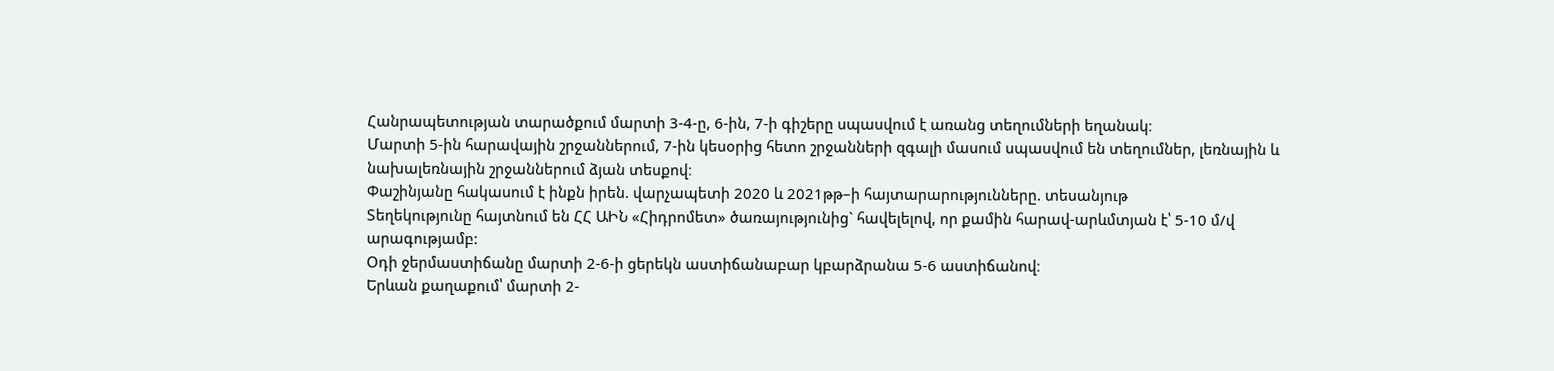Հանրապետության տարածքում մարտի 3-4-ը, 6-ին, 7-ի գիշերը սպասվում է առանց տեղումների եղանակ։
Մարտի 5-ին հարավային շրջաններում, 7-ին կեսօրից հետո շրջանների զգալի մասում սպասվում են տեղումներ, լեռնային և նախալեռնային շրջաններում ձյան տեսքով։
Փաշինյանը հակասում է ինքն իրեն. վարչապետի 2020 և 2021թթ–ի հայտարարությունները. տեսանյութ
Տեղեկությունը հայտնում են ՀՀ ԱԻՆ «Հիդրոմետ» ծառայությունից` հավելելով, որ քամին հարավ-արևմտյան է՝ 5-10 մ/վ արագությամբ:
Օդի ջերմաստիճանը մարտի 2-6-ի ցերեկն աստիճանաբար կբարձրանա 5-6 աստիճանով։
Երևան քաղաքում՝ մարտի 2-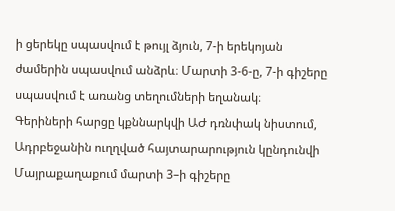ի ցերեկը սպասվում է թույլ ձյուն, 7-ի երեկոյան ժամերին սպասվում անձրև։ Մարտի 3-6-ը, 7-ի գիշերը սպասվում է առանց տեղումների եղանակ։
Գերիների հարցը կքննարկվի ԱԺ դռնփակ նիստում, Ադրբեջանին ուղղված հայտարարություն կընդունվի
Մայրաքաղաքում մարտի 3–ի գիշերը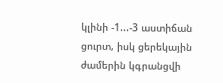կլինի -1...-3 աստիճան ցուրտ, իսկ ցերեկային ժամերին կգրանցվի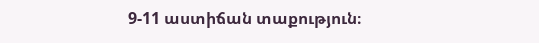9-11 աստիճան տաքություն։